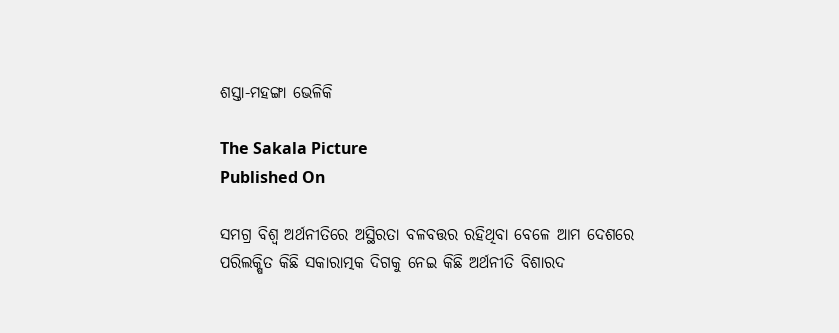ଶସ୍ତା-ମହଙ୍ଗା ଭେଳିକି

The Sakala Picture
Published On

ସମଗ୍ର ବିଶ୍ୱ ଅର୍ଥନୀତିରେ ଅସ୍ଥିରତା ବଳବତ୍ତର ରହିଥିବା ବେଳେ ଆମ ଦେଶରେ ପରିଲକ୍ଷିତ କିଛି ସକାରାତ୍ମକ ଦିଗକୁ ନେଇ କିଛି ଅର୍ଥନୀତି ବିଶାରଦ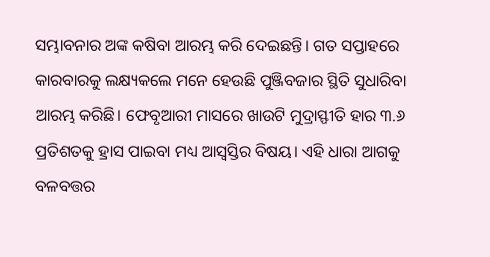ସମ୍ଭାବନାର ଅଙ୍କ କଷିବା ଆରମ୍ଭ କରି ଦେଇଛନ୍ତି। ଗତ ସପ୍ତାହରେ କାରବାରକୁ ଲକ୍ଷ୍ୟକଲେ ମନେ ହେଉଛି ପୁଞ୍ଜିବଜାର ସ୍ଥିତି ସୁଧାରିବା ଆରମ୍ଭ କରିଛି। ଫେବୃଆରୀ ମାସରେ ଖାଉଟି ମୁଦ୍ରାସ୍ଫୀତି ହାର ୩.୬ ପ୍ରତିଶତକୁ ହ୍ରାସ ପାଇବା ମଧ୍ୟ ଆସ୍ୱସ୍ତିର ବିଷୟ। ଏହି ଧାରା ଆଗକୁ ବଳବତ୍ତର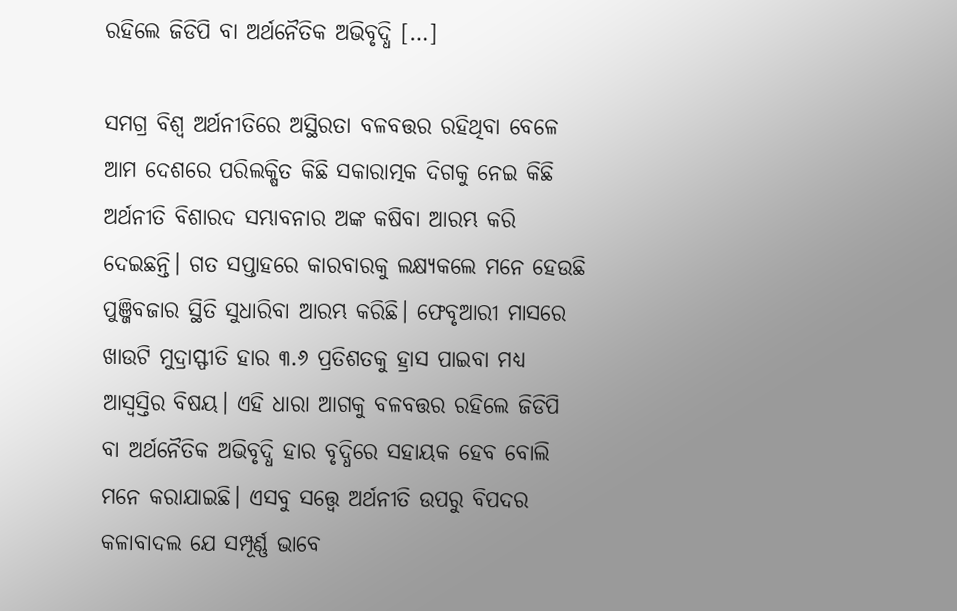ରହିଲେ ଜିଡିପି ବା ଅର୍ଥନୈତିକ ଅଭିବୃଦ୍ଧି […]

ସମଗ୍ର ବିଶ୍ୱ ଅର୍ଥନୀତିରେ ଅସ୍ଥିରତା ବଳବତ୍ତର ରହିଥିବା ବେଳେ ଆମ ଦେଶରେ ପରିଲକ୍ଷିତ କିଛି ସକାରାତ୍ମକ ଦିଗକୁ ନେଇ କିଛି ଅର୍ଥନୀତି ବିଶାରଦ ସମ୍ଭାବନାର ଅଙ୍କ କଷିବା ଆରମ୍ଭ କରି ଦେଇଛନ୍ତି। ଗତ ସପ୍ତାହରେ କାରବାରକୁ ଲକ୍ଷ୍ୟକଲେ ମନେ ହେଉଛି ପୁଞ୍ଜିବଜାର ସ୍ଥିତି ସୁଧାରିବା ଆରମ୍ଭ କରିଛି। ଫେବୃଆରୀ ମାସରେ ଖାଉଟି ମୁଦ୍ରାସ୍ଫୀତି ହାର ୩.୬ ପ୍ରତିଶତକୁ ହ୍ରାସ ପାଇବା ମଧ୍ୟ ଆସ୍ୱସ୍ତିର ବିଷୟ। ଏହି ଧାରା ଆଗକୁ ବଳବତ୍ତର ରହିଲେ ଜିଡିପି ବା ଅର୍ଥନୈତିକ ଅଭିବୃଦ୍ଧି ହାର ବୃଦ୍ଧିରେ ସହାୟକ ହେବ ବୋଲି ମନେ କରାଯାଇଛି। ଏସବୁ ସତ୍ତ୍ବେ ଅର୍ଥନୀତି ଉପରୁ ବିପଦର କଳାବାଦଲ ଯେ ସମ୍ପୂର୍ଣ୍ଣ ଭାବେ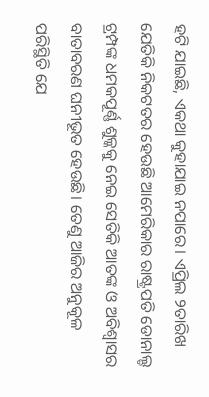ହଟି ଯାଇଛି, ଏକଥା କୁହାଯାଇ ନପାରେ। ଏପ୍ରିଲ ୨ତାରିଖ ଯେତିକି ନିକଟତର ହେଉଛି ଆମେରିକାର ରାଷ୍ଟ୍ରପତି ଡୋନାଲ୍ଡ ଟ୍ରମ୍ପଙ୍କ ଧମକପୂର୍ଣ୍ଣ ଶୁଳ୍କକୁ ନେଇ ସେତିକି ଆତଙ୍କ ଓ ଅବିଶ୍ୱାସର ବାତାବରଣ ଘନୀଭୂତ ହେଉଛି। ତେଣୁ ଆଜିର ଅନୁକୂଳ ପରିସ୍ଥିତି ଯେ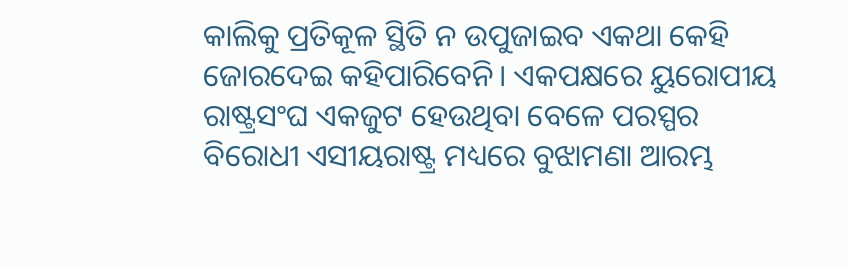କାଲିକୁ ପ୍ରତିକୂଳ ସ୍ଥିତି ନ ଉପୁଜାଇବ ଏକଥା କେହି ଜୋରଦେଇ କହିପାରିବେନି। ଏକପକ୍ଷରେ ୟୁରୋପୀୟ ରାଷ୍ଟ୍ରସଂଘ ଏକଜୁଟ ହେଉଥିବା ବେଳେ ପରସ୍ପର ବିରୋଧୀ ଏସୀୟରାଷ୍ଟ୍ର ମଧ୍ୟରେ ବୁଝାମଣା ଆରମ୍ଭ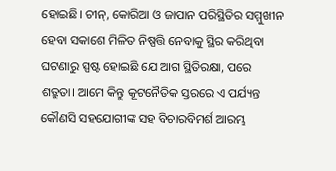ହୋଇଛି। ଚୀନ୍‌‌, କୋରିଆ ଓ ଜାପାନ ପରିସ୍ଥିତିର ସମ୍ମୁଖୀନ ହେବା ସକାଶେ ମିଳିତ ନିଷ୍ପତ୍ତି ନେବାକୁ ସ୍ଥିର କରିଥିବା ଘଟଣାରୁ ସ୍ପଷ୍ଟ ହୋଇଛି ଯେ ଆଗ ସ୍ଥିତିରକ୍ଷା, ପରେ ଶତ୍ରୁତା। ଆମେ କିନ୍ତୁ କୂଟନୈତିକ ସ୍ତରରେ ଏ ପର୍ଯ୍ୟନ୍ତ କୌଣସି ସହଯୋଗୀଙ୍କ ସହ ବିଚାରବିମର୍ଶ ଆରମ୍ଭ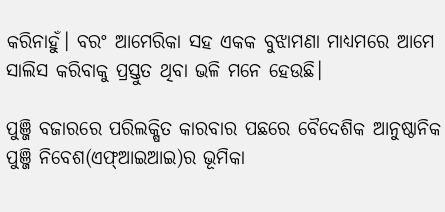କରିନାହୁଁ। ବରଂ ଆମେରିକା ସହ ଏକକ ବୁଝାମଣା ମାଧ୍ୟମରେ ଆମେ ସାଲିସ କରିବାକୁ ପ୍ରସ୍ତୁତ ଥିବା ଭଳି ମନେ ହେଉଛି।

ପୁଞ୍ଜି ବଜାରରେ ପରିଲକ୍ଷିତ କାରବାର ପଛରେ ବୈଦେଶିକ ଆନୁଷ୍ଠାନିକ ପୁଞ୍ଜି ନିବେଶ(ଏଫ୍‌‌ଆଇଆଇ)ର ଭୂମିକା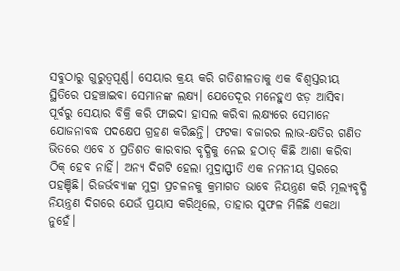ସବୁଠାରୁ ଗୁରୁତ୍ୱପୂର୍ଣ୍ଣ। ସେୟାର କ୍ରୟ କରି ଗତିଶୀଳତାକୁ ଏକ ବିଶ୍ୱସ୍ତରୀୟ ସ୍ଥିତିରେ ପହଞ୍ଚାଇବା ସେମାନଙ୍କ ଲକ୍ଷ୍ୟ। ଯେତେଦୂର ମନେହୁଏ ଝଡ଼ ଆସିବା ପୂର୍ବରୁ ସେୟାର ବିକ୍ରି କରି ଫାଇଦା ହାସଲ କରିବା ଲକ୍ଷ୍ୟରେ ସେମାନେ ଯୋଜନାବଦ୍ଧ ପଦକ୍ଷେପ ଗ୍ରହଣ କରିଛନ୍ତି। ଫଟକା ବଜାରର ଲାଭ-କ୍ଷତିର ଗଣିତ ଭିତରେ ଏବେ ୪ ପ୍ରତିଶତ କାରବାର ବୃଦ୍ଧିକୁ ନେଇ ହଠାତ୍‌‌ କିଛି ଆଶା କରିବା ଠିକ୍‌‌ ହେବ ନାହିଁ। ଅନ୍ୟ ଦିଗଟି ହେଲା ମୁଦ୍ରାସ୍ଫୀତି ଏକ ନମନୀୟ ସ୍ତରରେ ପହଞ୍ଚିଛି। ରିଜର୍ଭବ୍ୟାଙ୍କ ମୁଦ୍ରା ପ୍ରଚଳନକୁ କ୍ରମାଗତ ଭାବେ ନିୟନ୍ତ୍ରଣ କରି ମୂଲ୍ୟବୃଦ୍ଧି ନିୟନ୍ତ୍ରଣ ଦିଗରେ ଯେଉଁ ପ୍ରୟାସ କରିଥିଲେ, ତାହାର ସୁଫଳ ମିଳିଛି ଏକଥା ନୁହେଁ।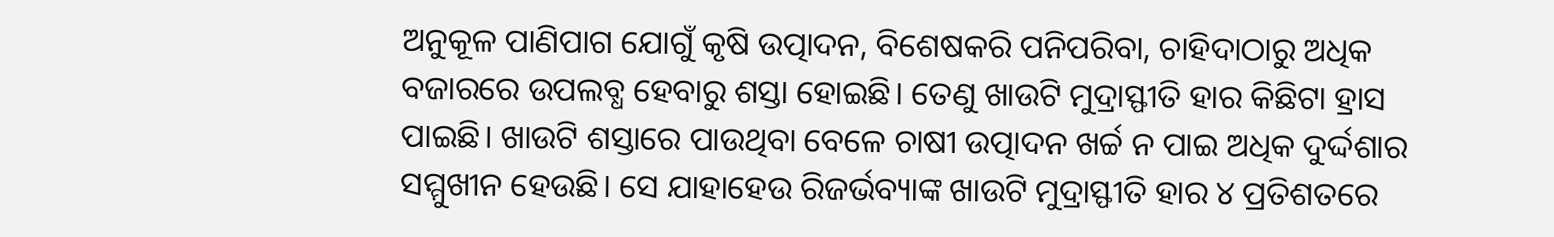ଅନୁକୂଳ ପାଣିପାଗ ଯୋଗୁଁ କୃଷି ଉତ୍ପାଦନ, ବିଶେଷକରି ପନିପରିବା, ଚାହିଦାଠାରୁ ଅଧିକ ବଜାରରେ ଉପଲବ୍ଧ ହେବାରୁ ଶସ୍ତା ହୋଇଛି। ତେଣୁ ଖାଉଟି ମୁଦ୍ରାସ୍ଫୀତି ହାର କିଛିଟା ହ୍ରାସ ପାଇଛି। ଖାଉଟି ଶସ୍ତାରେ ପାଉଥିବା ବେଳେ ଚାଷୀ ଉତ୍ପାଦନ ଖର୍ଚ୍ଚ ନ ପାଇ ଅଧିକ ଦୁର୍ଦ୍ଦଶାର ସମ୍ମୁଖୀନ ହେଉଛି। ସେ ଯାହାହେଉ ରିଜର୍ଭବ୍ୟାଙ୍କ ଖାଉଟି ମୁଦ୍ରାସ୍ଫୀତି ହାର ୪ ପ୍ରତିଶତରେ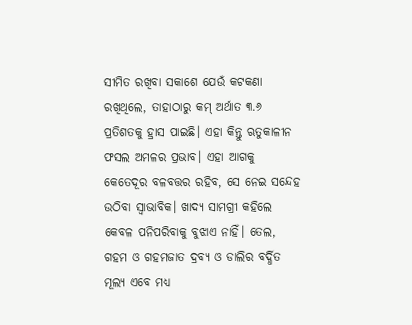ସୀମିତ ରଖିବା ସକାଶେ ଯେଉଁ କଟକଣା ରଖିଥିଲେ, ତାହାଠାରୁ କମ୍‌‌ ଅର୍ଥାତ ୩.୬ ପ୍ରତିଶତକୁ ହ୍ରାସ ପାଇଛି। ଏହା କିନ୍ତୁ ଋତୁକାଳୀନ ଫସଲ ଅମଳର ପ୍ରଭାବ। ଏହା ଆଗକୁ କେତେଦୂର ବଳବତ୍ତର ରହିବ, ସେ ନେଇ ସନ୍ଦେହ ଉଠିବା ସ୍ୱାଭାବିକ। ଖାଦ୍ୟ ସାମଗ୍ରୀ କହିଲେ କେବଳ ପନିପରିବାକୁ ବୁଝାଏ ନାହିଁ। ତେଲ, ଗହମ ଓ ଗହମଜାତ ଦ୍ରବ୍ୟ ଓ ଡାଲିର ବର୍ଦ୍ଧିତ ମୂଲ୍ୟ ଏବେ ମଧ୍ୟ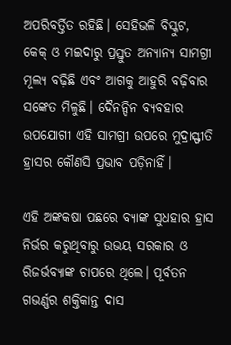ଅପରିବର୍ତ୍ତିତ ରହିଛି। ସେହିଭଳି ବିସ୍କୁଟ, କେକ୍‌‌ ଓ ମଇଦାରୁ ପ୍ରସ୍ତୁତ ଅନ୍ୟାନ୍ୟ ସାମଗ୍ରୀ ମୂଲ୍ୟ ବଢ଼ିଛି ଏବଂ ଆଗକୁ ଆହୁରି ବଢ଼ିବାର ସଙ୍କେତ ମିଳୁଛି। ଦୈନନ୍ଦିନ ବ୍ୟବହାର ଉପଯୋଗୀ ଏହି ସାମଗ୍ରୀ ଉପରେ ମୁଦ୍ରାସ୍ଫୀତି ହ୍ରାସର କୌଣସି ପ୍ରଭାବ ପଡ଼ିନାହିଁ।

ଏହି ଅଙ୍କକଷା ପଛରେ ବ୍ୟାଙ୍କ ସୁଧହାର ହ୍ରାସ ନିର୍ଭର କରୁଥିବାରୁ ଉଭୟ ସରକାର ଓ ରିଜର୍ଭବ୍ୟାଙ୍କ ଚାପରେ ଥିଲେ। ପୂର୍ବତନ ଗଭର୍ଣ୍ଣର ଶକ୍ତିକାନ୍ତ ଦାସ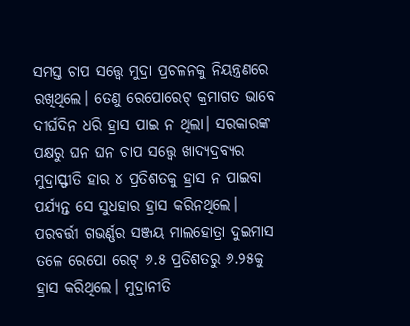ସମସ୍ତ ଚାପ ସତ୍ତ୍ବେ ମୁଦ୍ରା ପ୍ରଚଳନକୁ ନିୟନ୍ତ୍ରଣରେ ରଖିଥିଲେ। ତେଣୁ ରେପୋରେଟ୍‌‌ କ୍ରମାଗତ ଭାବେ ଦୀର୍ଘଦିନ ଧରି ହ୍ରାସ ପାଇ ନ ଥିଲା। ସରକାରଙ୍କ ପକ୍ଷରୁ ଘନ ଘନ ଚାପ ସତ୍ତ୍ବେ ଖାଦ୍ୟଦ୍ରବ୍ୟର ମୁଦ୍ରାସ୍ଫୀତି ହାର ୪ ପ୍ରତିଶତକୁ ହ୍ରାସ ନ ପାଇବା ପର୍ଯ୍ୟନ୍ତ ସେ ସୁଧହାର ହ୍ରାସ କରିନଥିଲେ। ପରବର୍ତ୍ତୀ ଗଭର୍ଣ୍ଣର ସଞ୍ଜୟ ମାଲହୋତ୍ରା ଦୁଇମାସ ତଳେ ରେପୋ ରେଟ୍‌‌ ୬.୫ ପ୍ରତିଶତରୁ ୬.୨୫କୁ ହ୍ରାସ କରିଥିଲେ। ମୁଦ୍ରାନୀତି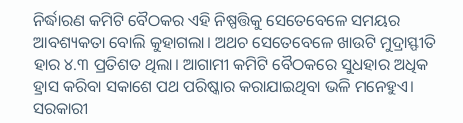ନିର୍ଦ୍ଧାରଣ କମିଟି ବୈଠକର ଏହି ନିଷ୍ପତ୍ତିକୁ ସେତେବେଳେ ସମୟର ଆବଶ୍ୟକତା ବୋଲି କୁହାଗଲା। ଅଥଚ ସେତେବେଳେ ଖାଉଟି ମୁଦ୍ରାସ୍ଫୀତି ହାର ୪.୩ ପ୍ରତିଶତ ଥିଲା। ଆଗାମୀ କମିଟି ବୈଠକରେ ସୁଧହାର ଅଧିକ ହ୍ରାସ କରିବା ସକାଶେ ପଥ ପରିଷ୍କାର କରାଯାଇଥିବା ଭଳି ମନେହୁଏ। ସରକାରୀ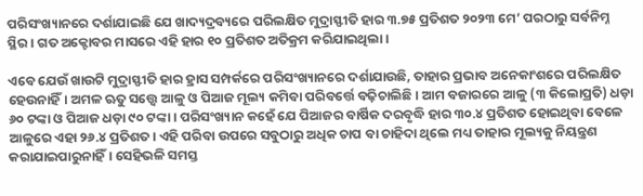ପରିସଂଖ୍ୟାନରେ ଦର୍ଶାଯାଇଛି ଯେ ଖାଦ୍ୟଦ୍ରବ୍ୟରେ ପରିଲକ୍ଷିତ ମୁଦ୍ରାସ୍ଫୀତି ହାର ୩.୭୫ ପ୍ରତିଶତ ୨୦୨୩ ମେ’ ପରଠାରୁ ସର୍ବନିମ୍ନ ସ୍ଥିର। ଗତ ଅକ୍ଟୋବର ମାସରେ ଏହି ହାର ୧୦ ପ୍ରତିଶତ ଅତିକ୍ରମ କରିଯାଇଥିଲା।

ଏବେ ଯେଉଁ ଖାଉଟି ମୁଦ୍ରାସ୍ଫୀତି ହାର ହ୍ରାସ ସମ୍ପର୍କରେ ପରିସଂଖ୍ୟାନରେ ଦର୍ଶାଯାଉଛି, ତାହାର ପ୍ରଭାବ ଅନେକାଂଶରେ ପରିଲକ୍ଷିତ ହେଉନାହିଁ। ଅମଳ ଋତୁ ସତ୍ତ୍ବେ ଆଳୁ ଓ ପିଆଜ ମୂଲ୍ୟ କମିବା ପରିବର୍ତ୍ତେ ବଢ଼ିଚାଲିଛି। ଆମ ବଜାରରେ ଆଳୁ (୩ କିଲୋପ୍ରତି) ଧଡ଼ା ୬୦ ଟଙ୍କା ଓ ପିଆଜ ଧଡ଼ା ୯୦ ଟଙ୍କା। ପରିସଂଖ୍ୟାନ କହେଁ ଯେ ପିଆଜର ବାର୍ଷିକ ଦରବୃଦ୍ଧି ହାର ୩୦.୪ ପ୍ରତିଶତ ହୋଇଥିବା ବେଳେ ଆଳୁରେ ଏହା ୨୬.୪ ପ୍ରତିଶତ। ଏହି ପରିବା ଉପରେ ସବୁଠାରୁ ଅଧିକ ଚାପ ବା ଚାହିଦା ଥିଲେ ମଧ୍ୟ ତାହାର ମୂଲ୍ୟକୁ ନିୟନ୍ତ୍ରଣ କରାଯାଇପାରୁନାହିଁ। ସେହିଭଳି ସମସ୍ତ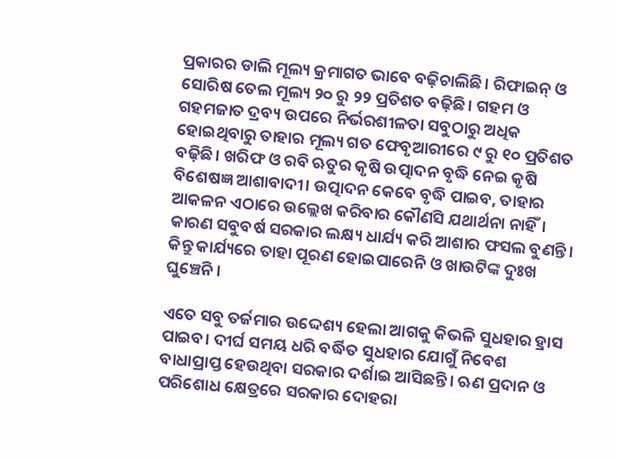ପ୍ରକାରର ଡାଲି ମୂଲ୍ୟ କ୍ରମାଗତ ଭାବେ ବଢ଼ିଚାଲିଛି। ରିଫାଇନ୍‌‌ ଓ ସୋରିଷ ତେଲ ମୂଲ୍ୟ ୨୦ ରୁ ୨୨ ପ୍ରତିଶତ ବଢ଼ିଛି। ଗହମ ଓ ଗହମଜାତ ଦ୍ରବ୍ୟ ଉପରେ ନିର୍ଭରଶୀଳତା ସବୁଠାରୁ ଅଧିକ ହୋଇଥିବାରୁ ତାହାର ମୂଲ୍ୟ ଗତ ଫେବୃଆରୀରେ ୯ ରୁ ୧୦ ପ୍ରତିଶତ ବଢ଼ିଛି। ଖରିଫ ଓ ରବି ଋତୁର କୃଷି ଉତ୍ପାଦନ ବୃଦ୍ଧି ନେଇ କୃଷି ବିଶେଷଜ୍ଞ ଆଶାବାଦୀ। ଉତ୍ପାଦନ କେବେ ବୃଦ୍ଧି ପାଇବ, ତାହାର ଆକଳନ ଏଠାରେ ଉଲ୍ଲେଖ କରିବାର କୌଣସି ଯଥାର୍ଥନା ନାହିଁ। କାରଣ ସବୁବର୍ଷ ସରକାର ଲକ୍ଷ୍ୟ ଧାର୍ଯ୍ୟ କରି ଆଶାର ଫସଲ ବୁଣନ୍ତି। କିନ୍ତୁ କାର୍ଯ୍ୟରେ ତାହା ପୂରଣ ହୋଇପାରେନି ଓ ଖାଉଟିଙ୍କ ଦୁଃଖ ଘୁଞ୍ଚେନି।

ଏତେ ସବୁ ତର୍ଜମାର ଉଦ୍ଦେଶ୍ୟ ହେଲା ଆଗକୁ କିଭଳି ସୁଧହାର ହ୍ରାସ ପାଇବ। ଦୀର୍ଘ ସମୟ ଧରି ବର୍ଦ୍ଧିତ ସୁଧହାର ଯୋଗୁଁ ନିବେଶ ବାଧାପ୍ରାପ୍ତ ହେଉଥିବା ସରକାର ଦର୍ଶାଇ ଆସିଛନ୍ତି। ଋଣ ପ୍ରଦାନ ଓ ପରିଶୋଧ କ୍ଷେତ୍ରରେ ସରକାର ଦୋହରା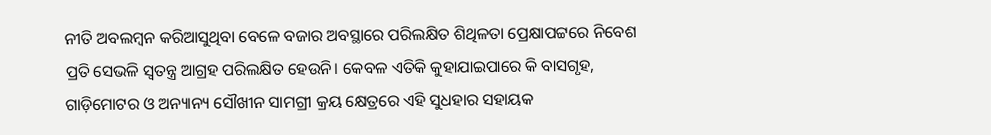ନୀତି ଅବଲମ୍ବନ କରିଆସୁଥିବା ବେଳେ ବଜାର ଅବସ୍ଥାରେ ପରିଲକ୍ଷିତ ଶିଥିଳତା ପ୍ରେକ୍ଷାପଟ୍ଟରେ ନିବେଶ ପ୍ରତି ସେଭଳି ସ୍ୱତନ୍ତ୍ର ଆଗ୍ରହ ପରିଲକ୍ଷିତ ହେଉନି। କେବଳ ଏତିକି କୁହାଯାଇପାରେ କି ବାସଗୃହ, ଗାଡ଼ିମୋଟର ଓ ଅନ୍ୟାନ୍ୟ ସୌଖୀନ ସାମଗ୍ରୀ କ୍ରୟ କ୍ଷେତ୍ରରେ ଏହି ସୁଧହାର ସହାୟକ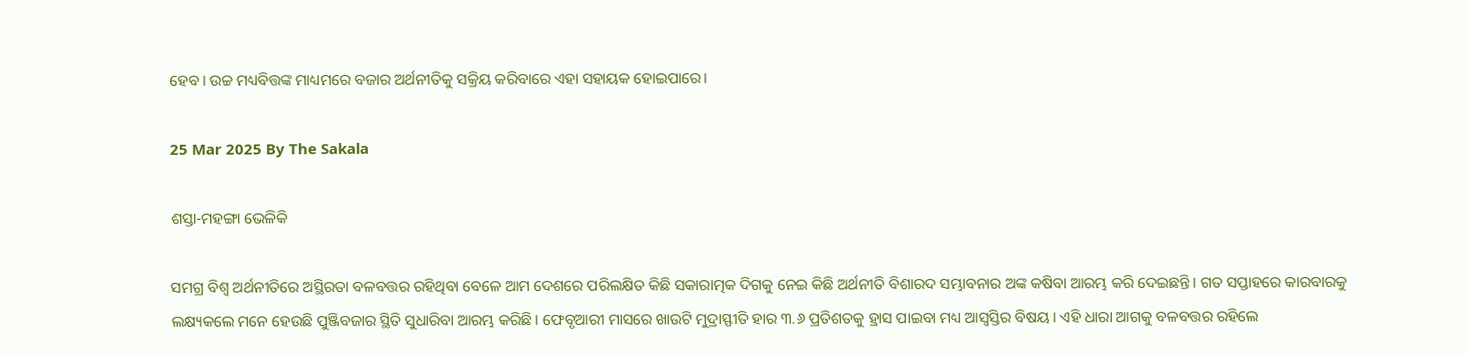ହେବ। ଉଚ୍ଚ ମଧ୍ୟବିତ୍ତଙ୍କ ମାଧ୍ୟମରେ ବଜାର ଅର୍ଥନୀତିକୁ ସକ୍ରିୟ କରିବାରେ ଏହା ସହାୟକ ହୋଇପାରେ।

25 Mar 2025 By The Sakala

ଶସ୍ତା-ମହଙ୍ଗା ଭେଳିକି

ସମଗ୍ର ବିଶ୍ୱ ଅର୍ଥନୀତିରେ ଅସ୍ଥିରତା ବଳବତ୍ତର ରହିଥିବା ବେଳେ ଆମ ଦେଶରେ ପରିଲକ୍ଷିତ କିଛି ସକାରାତ୍ମକ ଦିଗକୁ ନେଇ କିଛି ଅର୍ଥନୀତି ବିଶାରଦ ସମ୍ଭାବନାର ଅଙ୍କ କଷିବା ଆରମ୍ଭ କରି ଦେଇଛନ୍ତି। ଗତ ସପ୍ତାହରେ କାରବାରକୁ ଲକ୍ଷ୍ୟକଲେ ମନେ ହେଉଛି ପୁଞ୍ଜିବଜାର ସ୍ଥିତି ସୁଧାରିବା ଆରମ୍ଭ କରିଛି। ଫେବୃଆରୀ ମାସରେ ଖାଉଟି ମୁଦ୍ରାସ୍ଫୀତି ହାର ୩.୬ ପ୍ରତିଶତକୁ ହ୍ରାସ ପାଇବା ମଧ୍ୟ ଆସ୍ୱସ୍ତିର ବିଷୟ। ଏହି ଧାରା ଆଗକୁ ବଳବତ୍ତର ରହିଲେ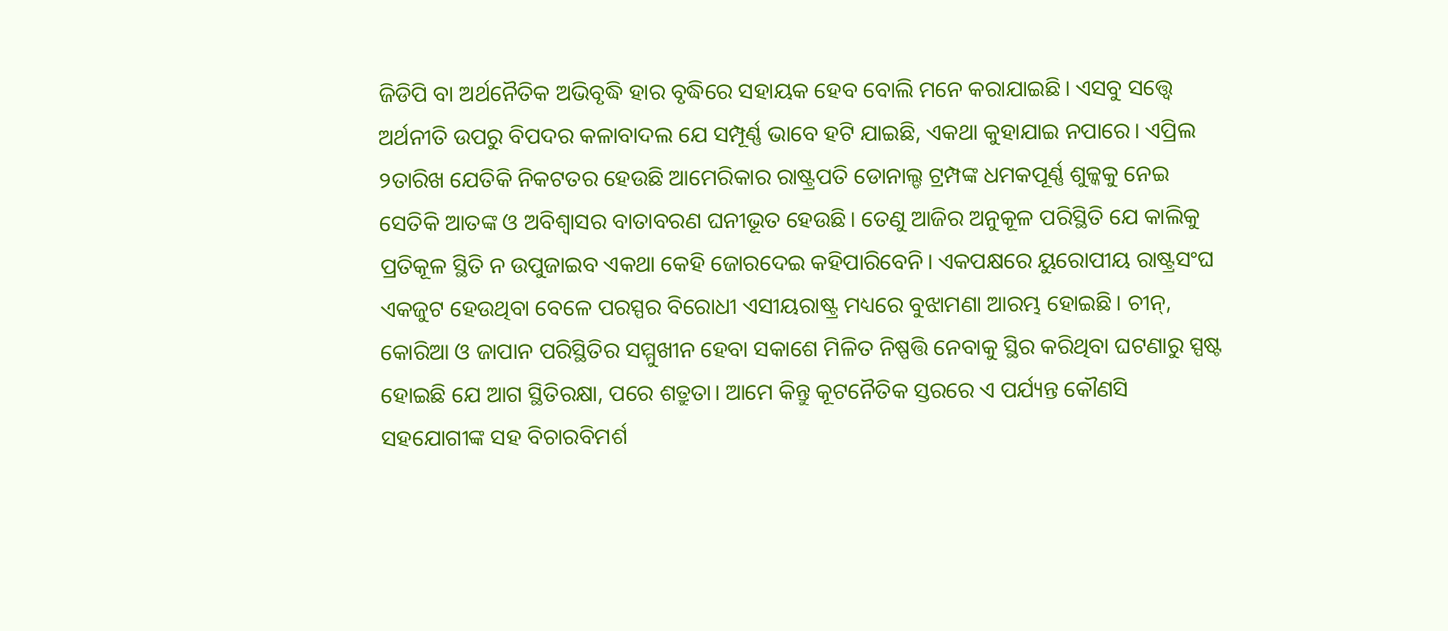ଜିଡିପି ବା ଅର୍ଥନୈତିକ ଅଭିବୃଦ୍ଧି ହାର ବୃଦ୍ଧିରେ ସହାୟକ ହେବ ବୋଲି ମନେ କରାଯାଇଛି। ଏସବୁ ସତ୍ତ୍ବେ ଅର୍ଥନୀତି ଉପରୁ ବିପଦର କଳାବାଦଲ ଯେ ସମ୍ପୂର୍ଣ୍ଣ ଭାବେ ହଟି ଯାଇଛି, ଏକଥା କୁହାଯାଇ ନପାରେ। ଏପ୍ରିଲ ୨ତାରିଖ ଯେତିକି ନିକଟତର ହେଉଛି ଆମେରିକାର ରାଷ୍ଟ୍ରପତି ଡୋନାଲ୍ଡ ଟ୍ରମ୍ପଙ୍କ ଧମକପୂର୍ଣ୍ଣ ଶୁଳ୍କକୁ ନେଇ ସେତିକି ଆତଙ୍କ ଓ ଅବିଶ୍ୱାସର ବାତାବରଣ ଘନୀଭୂତ ହେଉଛି। ତେଣୁ ଆଜିର ଅନୁକୂଳ ପରିସ୍ଥିତି ଯେ କାଲିକୁ ପ୍ରତିକୂଳ ସ୍ଥିତି ନ ଉପୁଜାଇବ ଏକଥା କେହି ଜୋରଦେଇ କହିପାରିବେନି। ଏକପକ୍ଷରେ ୟୁରୋପୀୟ ରାଷ୍ଟ୍ରସଂଘ ଏକଜୁଟ ହେଉଥିବା ବେଳେ ପରସ୍ପର ବିରୋଧୀ ଏସୀୟରାଷ୍ଟ୍ର ମଧ୍ୟରେ ବୁଝାମଣା ଆରମ୍ଭ ହୋଇଛି। ଚୀନ୍‌‌, କୋରିଆ ଓ ଜାପାନ ପରିସ୍ଥିତିର ସମ୍ମୁଖୀନ ହେବା ସକାଶେ ମିଳିତ ନିଷ୍ପତ୍ତି ନେବାକୁ ସ୍ଥିର କରିଥିବା ଘଟଣାରୁ ସ୍ପଷ୍ଟ ହୋଇଛି ଯେ ଆଗ ସ୍ଥିତିରକ୍ଷା, ପରେ ଶତ୍ରୁତା। ଆମେ କିନ୍ତୁ କୂଟନୈତିକ ସ୍ତରରେ ଏ ପର୍ଯ୍ୟନ୍ତ କୌଣସି ସହଯୋଗୀଙ୍କ ସହ ବିଚାରବିମର୍ଶ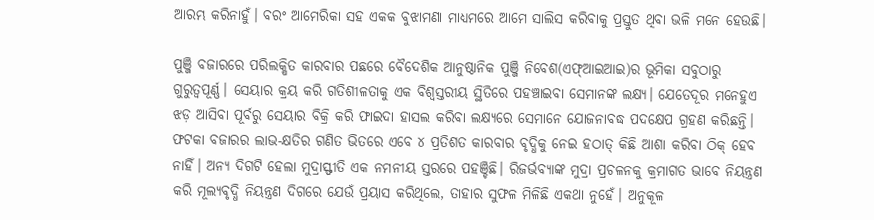ଆରମ୍ଭ କରିନାହୁଁ। ବରଂ ଆମେରିକା ସହ ଏକକ ବୁଝାମଣା ମାଧ୍ୟମରେ ଆମେ ସାଲିସ କରିବାକୁ ପ୍ରସ୍ତୁତ ଥିବା ଭଳି ମନେ ହେଉଛି।

ପୁଞ୍ଜି ବଜାରରେ ପରିଲକ୍ଷିତ କାରବାର ପଛରେ ବୈଦେଶିକ ଆନୁଷ୍ଠାନିକ ପୁଞ୍ଜି ନିବେଶ(ଏଫ୍‌‌ଆଇଆଇ)ର ଭୂମିକା ସବୁଠାରୁ ଗୁରୁତ୍ୱପୂର୍ଣ୍ଣ। ସେୟାର କ୍ରୟ କରି ଗତିଶୀଳତାକୁ ଏକ ବିଶ୍ୱସ୍ତରୀୟ ସ୍ଥିତିରେ ପହଞ୍ଚାଇବା ସେମାନଙ୍କ ଲକ୍ଷ୍ୟ। ଯେତେଦୂର ମନେହୁଏ ଝଡ଼ ଆସିବା ପୂର୍ବରୁ ସେୟାର ବିକ୍ରି କରି ଫାଇଦା ହାସଲ କରିବା ଲକ୍ଷ୍ୟରେ ସେମାନେ ଯୋଜନାବଦ୍ଧ ପଦକ୍ଷେପ ଗ୍ରହଣ କରିଛନ୍ତି। ଫଟକା ବଜାରର ଲାଭ-କ୍ଷତିର ଗଣିତ ଭିତରେ ଏବେ ୪ ପ୍ରତିଶତ କାରବାର ବୃଦ୍ଧିକୁ ନେଇ ହଠାତ୍‌‌ କିଛି ଆଶା କରିବା ଠିକ୍‌‌ ହେବ ନାହିଁ। ଅନ୍ୟ ଦିଗଟି ହେଲା ମୁଦ୍ରାସ୍ଫୀତି ଏକ ନମନୀୟ ସ୍ତରରେ ପହଞ୍ଚିଛି। ରିଜର୍ଭବ୍ୟାଙ୍କ ମୁଦ୍ରା ପ୍ରଚଳନକୁ କ୍ରମାଗତ ଭାବେ ନିୟନ୍ତ୍ରଣ କରି ମୂଲ୍ୟବୃଦ୍ଧି ନିୟନ୍ତ୍ରଣ ଦିଗରେ ଯେଉଁ ପ୍ରୟାସ କରିଥିଲେ, ତାହାର ସୁଫଳ ମିଳିଛି ଏକଥା ନୁହେଁ। ଅନୁକୂଳ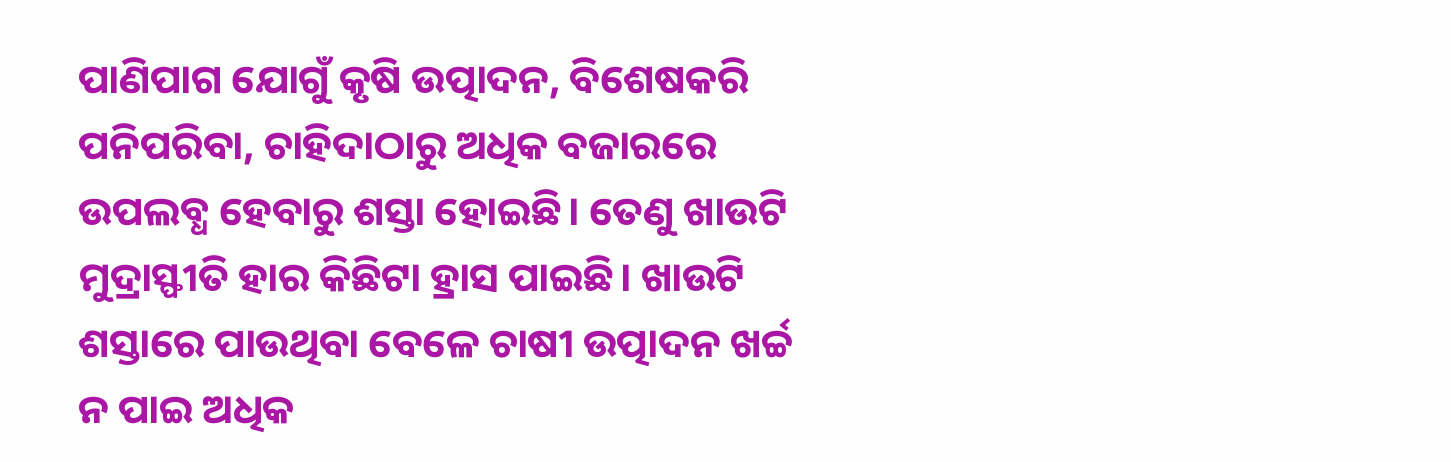ପାଣିପାଗ ଯୋଗୁଁ କୃଷି ଉତ୍ପାଦନ, ବିଶେଷକରି ପନିପରିବା, ଚାହିଦାଠାରୁ ଅଧିକ ବଜାରରେ ଉପଲବ୍ଧ ହେବାରୁ ଶସ୍ତା ହୋଇଛି। ତେଣୁ ଖାଉଟି ମୁଦ୍ରାସ୍ଫୀତି ହାର କିଛିଟା ହ୍ରାସ ପାଇଛି। ଖାଉଟି ଶସ୍ତାରେ ପାଉଥିବା ବେଳେ ଚାଷୀ ଉତ୍ପାଦନ ଖର୍ଚ୍ଚ ନ ପାଇ ଅଧିକ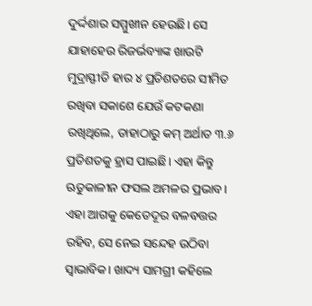ଦୁର୍ଦ୍ଦଶାର ସମ୍ମୁଖୀନ ହେଉଛି। ସେ ଯାହାହେଉ ରିଜର୍ଭବ୍ୟାଙ୍କ ଖାଉଟି ମୁଦ୍ରାସ୍ଫୀତି ହାର ୪ ପ୍ରତିଶତରେ ସୀମିତ ରଖିବା ସକାଶେ ଯେଉଁ କଟକଣା ରଖିଥିଲେ, ତାହାଠାରୁ କମ୍‌‌ ଅର୍ଥାତ ୩.୬ ପ୍ରତିଶତକୁ ହ୍ରାସ ପାଇଛି। ଏହା କିନ୍ତୁ ଋତୁକାଳୀନ ଫସଲ ଅମଳର ପ୍ରଭାବ। ଏହା ଆଗକୁ କେତେଦୂର ବଳବତ୍ତର ରହିବ, ସେ ନେଇ ସନ୍ଦେହ ଉଠିବା ସ୍ୱାଭାବିକ। ଖାଦ୍ୟ ସାମଗ୍ରୀ କହିଲେ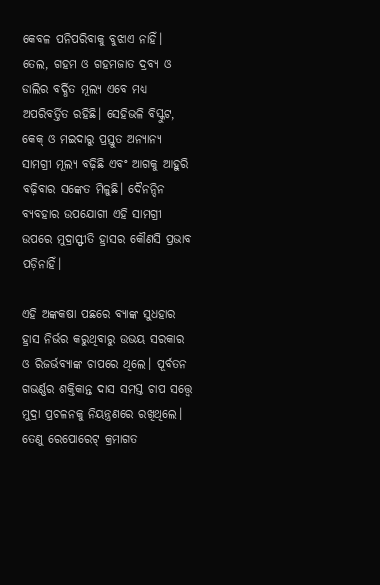କେବଳ ପନିପରିବାକୁ ବୁଝାଏ ନାହିଁ। ତେଲ, ଗହମ ଓ ଗହମଜାତ ଦ୍ରବ୍ୟ ଓ ଡାଲିର ବର୍ଦ୍ଧିତ ମୂଲ୍ୟ ଏବେ ମଧ୍ୟ ଅପରିବର୍ତ୍ତିତ ରହିଛି। ସେହିଭଳି ବିସ୍କୁଟ, କେକ୍‌‌ ଓ ମଇଦାରୁ ପ୍ରସ୍ତୁତ ଅନ୍ୟାନ୍ୟ ସାମଗ୍ରୀ ମୂଲ୍ୟ ବଢ଼ିଛି ଏବଂ ଆଗକୁ ଆହୁରି ବଢ଼ିବାର ସଙ୍କେତ ମିଳୁଛି। ଦୈନନ୍ଦିନ ବ୍ୟବହାର ଉପଯୋଗୀ ଏହି ସାମଗ୍ରୀ ଉପରେ ମୁଦ୍ରାସ୍ଫୀତି ହ୍ରାସର କୌଣସି ପ୍ରଭାବ ପଡ଼ିନାହିଁ।

ଏହି ଅଙ୍କକଷା ପଛରେ ବ୍ୟାଙ୍କ ସୁଧହାର ହ୍ରାସ ନିର୍ଭର କରୁଥିବାରୁ ଉଭୟ ସରକାର ଓ ରିଜର୍ଭବ୍ୟାଙ୍କ ଚାପରେ ଥିଲେ। ପୂର୍ବତନ ଗଭର୍ଣ୍ଣର ଶକ୍ତିକାନ୍ତ ଦାସ ସମସ୍ତ ଚାପ ସତ୍ତ୍ବେ ମୁଦ୍ରା ପ୍ରଚଳନକୁ ନିୟନ୍ତ୍ରଣରେ ରଖିଥିଲେ। ତେଣୁ ରେପୋରେଟ୍‌‌ କ୍ରମାଗତ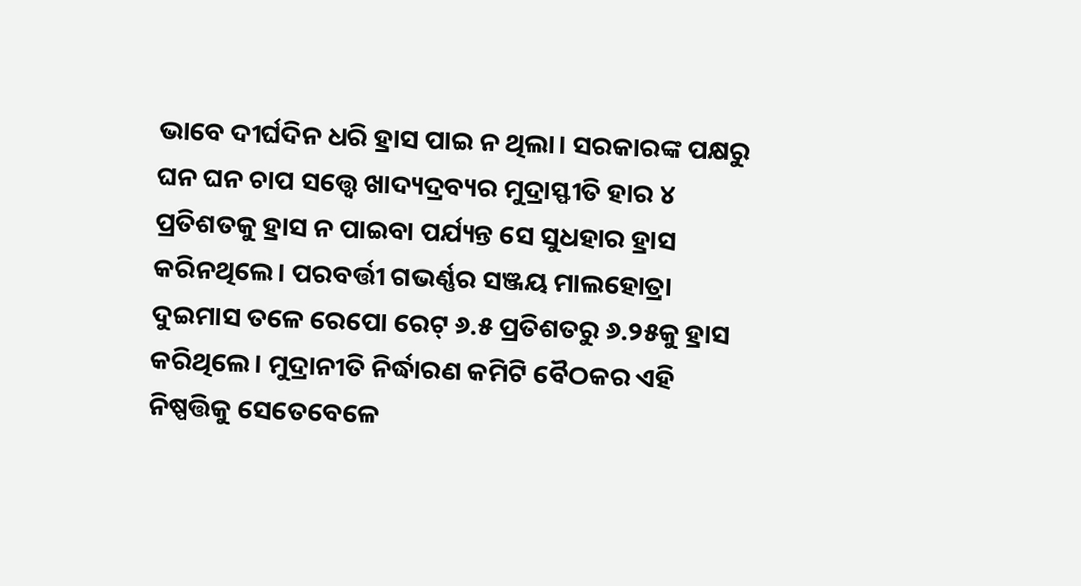ଭାବେ ଦୀର୍ଘଦିନ ଧରି ହ୍ରାସ ପାଇ ନ ଥିଲା। ସରକାରଙ୍କ ପକ୍ଷରୁ ଘନ ଘନ ଚାପ ସତ୍ତ୍ବେ ଖାଦ୍ୟଦ୍ରବ୍ୟର ମୁଦ୍ରାସ୍ଫୀତି ହାର ୪ ପ୍ରତିଶତକୁ ହ୍ରାସ ନ ପାଇବା ପର୍ଯ୍ୟନ୍ତ ସେ ସୁଧହାର ହ୍ରାସ କରିନଥିଲେ। ପରବର୍ତ୍ତୀ ଗଭର୍ଣ୍ଣର ସଞ୍ଜୟ ମାଲହୋତ୍ରା ଦୁଇମାସ ତଳେ ରେପୋ ରେଟ୍‌‌ ୬.୫ ପ୍ରତିଶତରୁ ୬.୨୫କୁ ହ୍ରାସ କରିଥିଲେ। ମୁଦ୍ରାନୀତି ନିର୍ଦ୍ଧାରଣ କମିଟି ବୈଠକର ଏହି ନିଷ୍ପତ୍ତିକୁ ସେତେବେଳେ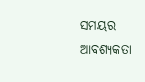ସମୟର ଆବଶ୍ୟକତା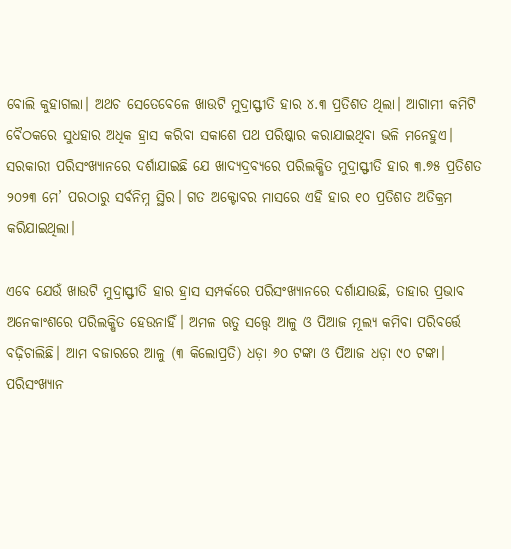ବୋଲି କୁହାଗଲା। ଅଥଚ ସେତେବେଳେ ଖାଉଟି ମୁଦ୍ରାସ୍ଫୀତି ହାର ୪.୩ ପ୍ରତିଶତ ଥିଲା। ଆଗାମୀ କମିଟି ବୈଠକରେ ସୁଧହାର ଅଧିକ ହ୍ରାସ କରିବା ସକାଶେ ପଥ ପରିଷ୍କାର କରାଯାଇଥିବା ଭଳି ମନେହୁଏ। ସରକାରୀ ପରିସଂଖ୍ୟାନରେ ଦର୍ଶାଯାଇଛି ଯେ ଖାଦ୍ୟଦ୍ରବ୍ୟରେ ପରିଲକ୍ଷିତ ମୁଦ୍ରାସ୍ଫୀତି ହାର ୩.୭୫ ପ୍ରତିଶତ ୨୦୨୩ ମେ’ ପରଠାରୁ ସର୍ବନିମ୍ନ ସ୍ଥିର। ଗତ ଅକ୍ଟୋବର ମାସରେ ଏହି ହାର ୧୦ ପ୍ରତିଶତ ଅତିକ୍ରମ କରିଯାଇଥିଲା।

ଏବେ ଯେଉଁ ଖାଉଟି ମୁଦ୍ରାସ୍ଫୀତି ହାର ହ୍ରାସ ସମ୍ପର୍କରେ ପରିସଂଖ୍ୟାନରେ ଦର୍ଶାଯାଉଛି, ତାହାର ପ୍ରଭାବ ଅନେକାଂଶରେ ପରିଲକ୍ଷିତ ହେଉନାହିଁ। ଅମଳ ଋତୁ ସତ୍ତ୍ବେ ଆଳୁ ଓ ପିଆଜ ମୂଲ୍ୟ କମିବା ପରିବର୍ତ୍ତେ ବଢ଼ିଚାଲିଛି। ଆମ ବଜାରରେ ଆଳୁ (୩ କିଲୋପ୍ରତି) ଧଡ଼ା ୬୦ ଟଙ୍କା ଓ ପିଆଜ ଧଡ଼ା ୯୦ ଟଙ୍କା। ପରିସଂଖ୍ୟାନ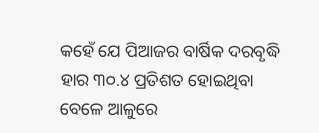କହେଁ ଯେ ପିଆଜର ବାର୍ଷିକ ଦରବୃଦ୍ଧି ହାର ୩୦.୪ ପ୍ରତିଶତ ହୋଇଥିବା ବେଳେ ଆଳୁରେ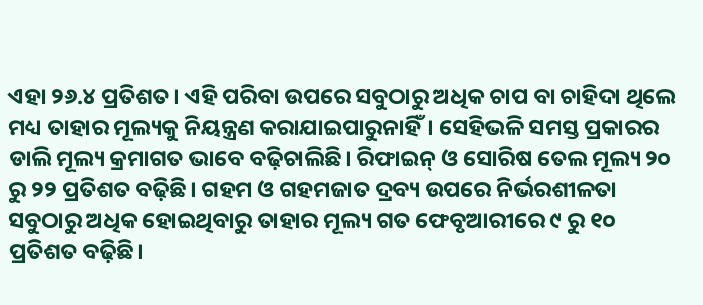ଏହା ୨୬.୪ ପ୍ରତିଶତ। ଏହି ପରିବା ଉପରେ ସବୁଠାରୁ ଅଧିକ ଚାପ ବା ଚାହିଦା ଥିଲେ ମଧ୍ୟ ତାହାର ମୂଲ୍ୟକୁ ନିୟନ୍ତ୍ରଣ କରାଯାଇପାରୁନାହିଁ। ସେହିଭଳି ସମସ୍ତ ପ୍ରକାରର ଡାଲି ମୂଲ୍ୟ କ୍ରମାଗତ ଭାବେ ବଢ଼ିଚାଲିଛି। ରିଫାଇନ୍‌‌ ଓ ସୋରିଷ ତେଲ ମୂଲ୍ୟ ୨୦ ରୁ ୨୨ ପ୍ରତିଶତ ବଢ଼ିଛି। ଗହମ ଓ ଗହମଜାତ ଦ୍ରବ୍ୟ ଉପରେ ନିର୍ଭରଶୀଳତା ସବୁଠାରୁ ଅଧିକ ହୋଇଥିବାରୁ ତାହାର ମୂଲ୍ୟ ଗତ ଫେବୃଆରୀରେ ୯ ରୁ ୧୦ ପ୍ରତିଶତ ବଢ଼ିଛି।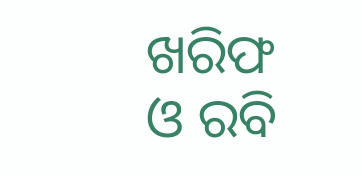ଖରିଫ ଓ ରବି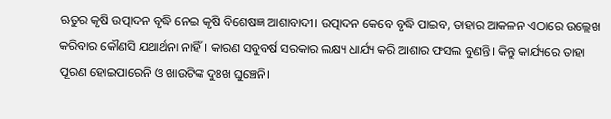ଋତୁର କୃଷି ଉତ୍ପାଦନ ବୃଦ୍ଧି ନେଇ କୃଷି ବିଶେଷଜ୍ଞ ଆଶାବାଦୀ। ଉତ୍ପାଦନ କେବେ ବୃଦ୍ଧି ପାଇବ, ତାହାର ଆକଳନ ଏଠାରେ ଉଲ୍ଲେଖ କରିବାର କୌଣସି ଯଥାର୍ଥନା ନାହିଁ। କାରଣ ସବୁବର୍ଷ ସରକାର ଲକ୍ଷ୍ୟ ଧାର୍ଯ୍ୟ କରି ଆଶାର ଫସଲ ବୁଣନ୍ତି। କିନ୍ତୁ କାର୍ଯ୍ୟରେ ତାହା ପୂରଣ ହୋଇପାରେନି ଓ ଖାଉଟିଙ୍କ ଦୁଃଖ ଘୁଞ୍ଚେନି।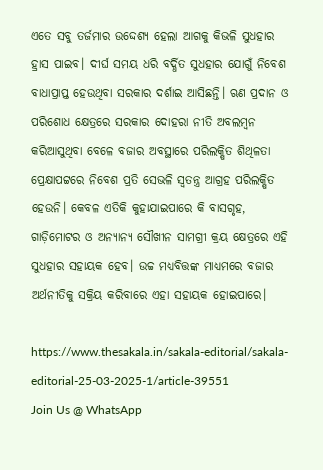ଏତେ ସବୁ ତର୍ଜମାର ଉଦ୍ଦେଶ୍ୟ ହେଲା ଆଗକୁ କିଭଳି ସୁଧହାର ହ୍ରାସ ପାଇବ। ଦୀର୍ଘ ସମୟ ଧରି ବର୍ଦ୍ଧିତ ସୁଧହାର ଯୋଗୁଁ ନିବେଶ ବାଧାପ୍ରାପ୍ତ ହେଉଥିବା ସରକାର ଦର୍ଶାଇ ଆସିଛନ୍ତି। ଋଣ ପ୍ରଦାନ ଓ ପରିଶୋଧ କ୍ଷେତ୍ରରେ ସରକାର ଦୋହରା ନୀତି ଅବଲମ୍ବନ କରିଆସୁଥିବା ବେଳେ ବଜାର ଅବସ୍ଥାରେ ପରିଲକ୍ଷିତ ଶିଥିଳତା ପ୍ରେକ୍ଷାପଟ୍ଟରେ ନିବେଶ ପ୍ରତି ସେଭଳି ସ୍ୱତନ୍ତ୍ର ଆଗ୍ରହ ପରିଲକ୍ଷିତ ହେଉନି। କେବଳ ଏତିକି କୁହାଯାଇପାରେ କି ବାସଗୃହ, ଗାଡ଼ିମୋଟର ଓ ଅନ୍ୟାନ୍ୟ ସୌଖୀନ ସାମଗ୍ରୀ କ୍ରୟ କ୍ଷେତ୍ରରେ ଏହି ସୁଧହାର ସହାୟକ ହେବ। ଉଚ୍ଚ ମଧ୍ୟବିତ୍ତଙ୍କ ମାଧ୍ୟମରେ ବଜାର ଅର୍ଥନୀତିକୁ ସକ୍ରିୟ କରିବାରେ ଏହା ସହାୟକ ହୋଇପାରେ।

https://www.thesakala.in/sakala-editorial/sakala-editorial-25-03-2025-1/article-39551
Join Us @ WhatsApp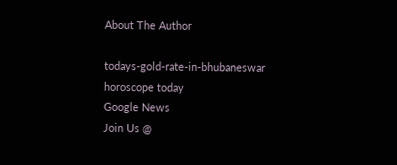About The Author

todays-gold-rate-in-bhubaneswar
horoscope today
Google News
Join Us @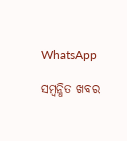WhatsApp

ସମ୍ବନ୍ଧିତ ଖବର